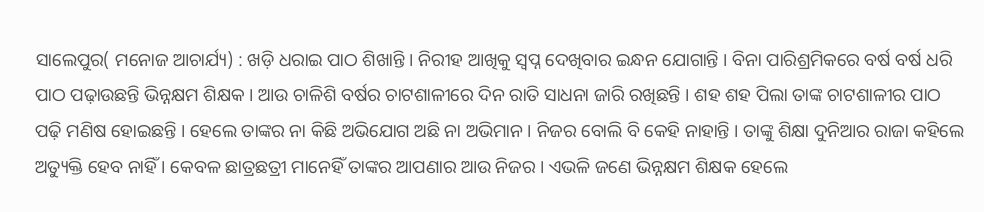ସାଲେପୁର( ମନୋଜ ଆଚାର୍ଯ୍ୟ) : ଖଡ଼ି ଧରାଇ ପାଠ ଶିଖାନ୍ତି । ନିରୀହ ଆଖିକୁ ସ୍ୱପ୍ନ ଦେଖିବାର ଇନ୍ଧନ ଯୋଗାନ୍ତି । ବିନା ପାରିଶ୍ରମିକରେ ବର୍ଷ ବର୍ଷ ଧରି ପାଠ ପଢ଼ାଉଛନ୍ତି ଭିନ୍ନକ୍ଷମ ଶିକ୍ଷକ । ଆଉ ଚାଳିଶି ବର୍ଷର ଚାଟଶାଳୀରେ ଦିନ ରାତି ସାଧନା ଜାରି ରଖିଛନ୍ତି । ଶହ ଶହ ପିଲା ତାଙ୍କ ଚାଟଶାଳୀର ପାଠ ପଢ଼ି ମଣିଷ ହୋଇଛନ୍ତି । ହେଲେ ତାଙ୍କର ନା କିଛି ଅଭିଯୋଗ ଅଛି ନା ଅଭିମାନ । ନିଜର ବୋଲି ବି କେହି ନାହାନ୍ତି । ତାଙ୍କୁ ଶିକ୍ଷା ଦୁନିଆର ରାଜା କହିଲେ ଅତ୍ୟୁକ୍ତି ହେବ ନାହିଁ । କେବଳ ଛାତ୍ରଛତ୍ରୀ ମାନେହିଁ ତାଙ୍କର ଆପଣାର ଆଉ ନିଜର । ଏଭଳି ଜଣେ ଭିନ୍ନକ୍ଷମ ଶିକ୍ଷକ ହେଲେ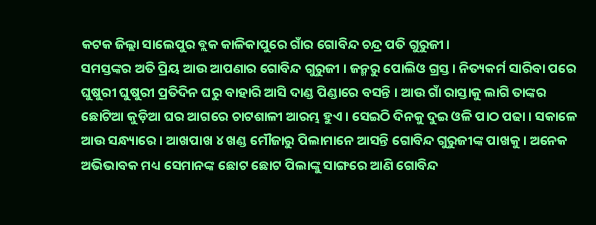କଟକ ଜିଲ୍ଲା ସାଲେପୁର ବ୍ଲକ କାଳିକାପୁରେ ଗାଁର ଗୋବିନ୍ଦ ଚନ୍ଦ୍ର ପତି ଗୁରୁଜୀ।
ସମସ୍ତଙ୍କର ଅତି ପ୍ରିୟ ଆଉ ଆପଣାର ଗୋବିନ୍ଦ ଗୁରୁଜୀ । ଜନ୍ମରୁ ପୋଲିଓ ଗ୍ରସ୍ତ । ନିତ୍ୟକର୍ମ ସାରିବା ପରେ ଘୁଷୁରୀ ଘୁଷୁରୀ ପ୍ରତିଦିନ ଘରୁ ବାହାରି ଆସି ଦାଣ୍ଡ ପିଣ୍ଡାରେ ବସନ୍ତି । ଆଉ ଗାଁ ରାସ୍ତାକୁ ଲାଗି ତାଙ୍କର ଛୋଟିଆ କୁଡ଼ିଆ ଘର ଆଗରେ ଚାଟଶାଳୀ ଆରମ୍ଭ ହୁଏ । ସେଇଠି ଦିନକୁ ଦୁଇ ଓଳି ପାଠ ପଢା । ସକାଳେ ଆଉ ସନ୍ଧ୍ୟାରେ । ଆଖପାଖ ୪ ଖଣ୍ଡ ମୌଜାରୁ ପିଲାମାନେ ଆସନ୍ତି ଗୋବିନ୍ଦ ଗୁରୁଜୀଙ୍କ ପାଖକୁ । ଅନେକ ଅଭିଭାବକ ମଧ୍ୟ ସେମାନଙ୍କ ଛୋଟ ଛୋଟ ପିଲାଙ୍କୁ ସାଙ୍ଗରେ ଆଣି ଗୋବିନ୍ଦ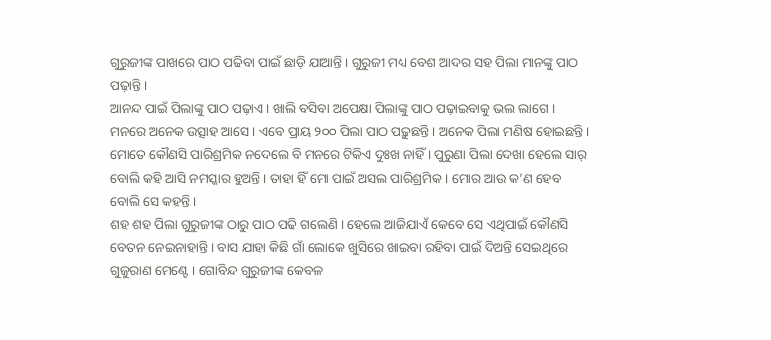ଗୁରୁଜୀଙ୍କ ପାଖରେ ପାଠ ପଢିବା ପାଇଁ ଛାଡ଼ି ଯାଆନ୍ତି । ଗୁରୁଜୀ ମଧ୍ୟ ବେଶ ଆଦର ସହ ପିଲା ମାନଙ୍କୁ ପାଠ ପଢ଼ାନ୍ତି ।
ଆନନ୍ଦ ପାଇଁ ପିଲାଙ୍କୁ ପାଠ ପଢ଼ାଏ । ଖାଲି ବସିବା ଅପେକ୍ଷା ପିଲାଙ୍କୁ ପାଠ ପଢ଼ାଇବାକୁ ଭଲ ଲାଗେ । ମନରେ ଅନେକ ଉତ୍ସାହ ଆସେ । ଏବେ ପ୍ରାୟ ୨୦୦ ପିଲା ପାଠ ପଢ଼ୁଛନ୍ତି । ଅନେକ ପିଲା ମଣିଷ ହୋଇଛନ୍ତି । ମୋତେ କୌଣସି ପାରିଶ୍ରମିକ ନଦେଲେ ବି ମନରେ ଟିକିଏ ଦୁଃଖ ନାହିଁ । ପୁରୁଣା ପିଲା ଦେଖା ହେଲେ ସାର୍ ବୋଲି କହି ଆସି ନମସ୍କାର ହୁଅନ୍ତି । ତାହା ହିଁ ମୋ ପାଇଁ ଅସଲ ପାରିଶ୍ରମିକ । ମୋର ଆଉ କ’ଣ ହେବ ବୋଲି ସେ କହନ୍ତି ।
ଶହ ଶହ ପିଲା ଗୁରୁଜୀଙ୍କ ଠାରୁ ପାଠ ପଢି ଗଲେଣି । ହେଲେ ଆଜିଯାଏଁ କେବେ ସେ ଏଥିପାଇଁ କୌଣସି ବେତନ ନେଇନାହାନ୍ତି । ବାସ ଯାହା କିଛି ଗାଁ ଲୋକେ ଖୁସିରେ ଖାଇବା ରହିବା ପାଇଁ ଦିଅନ୍ତି ସେଇଥିରେ ଗୁଜୁରାଣ ମେଣ୍ଟେ । ଗୋବିନ୍ଦ ଗୁରୁଜୀଙ୍କ କେବଳ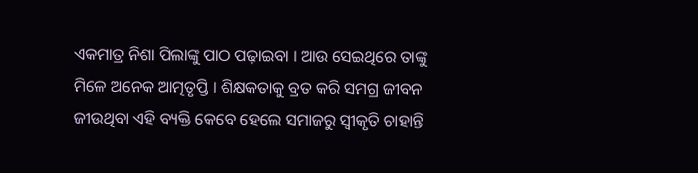ଏକମାତ୍ର ନିଶା ପିଲାଙ୍କୁ ପାଠ ପଢ଼ାଇବା । ଆଉ ସେଇଥିରେ ତାଙ୍କୁ ମିଳେ ଅନେକ ଆତ୍ମତୃପ୍ତି । ଶିକ୍ଷକତାକୁ ବ୍ରତ କରି ସମଗ୍ର ଜୀବନ ଜୀଉଥିବା ଏହି ବ୍ୟକ୍ତି କେବେ ହେଲେ ସମାଜରୁ ସ୍ୱୀକୃତି ଚାହାନ୍ତି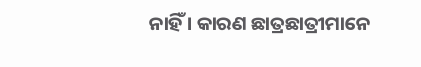ନାହିଁ । କାରଣ ଛାତ୍ରଛାତ୍ରୀମାନେ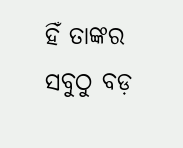ହିଁ ତାଙ୍କର ସବୁଠୁ ବଡ଼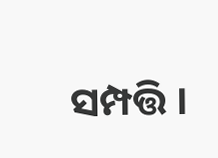ସମ୍ପତ୍ତି ।